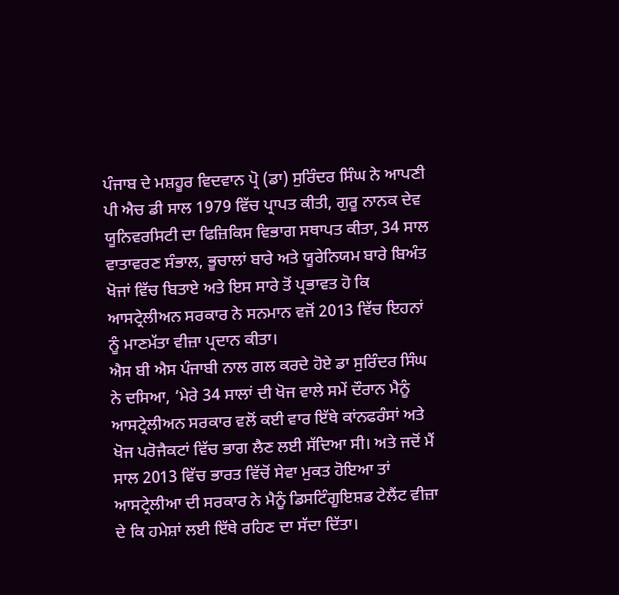ਪੰਜਾਬ ਦੇ ਮਸ਼ਹੂਰ ਵਿਦਵਾਨ ਪ੍ਰੋ (ਡਾ) ਸੁਰਿੰਦਰ ਸਿੰਘ ਨੇ ਆਪਣੀ ਪੀ ਐਚ ਡੀ ਸਾਲ 1979 ਵਿੱਚ ਪ੍ਰਾਪਤ ਕੀਤੀ, ਗੁਰੂ ਨਾਨਕ ਦੇਵ ਯੂਨਿਵਰਸਿਟੀ ਦਾ ਫਿਜ਼ਿਕਿਸ ਵਿਭਾਗ ਸਥਾਪਤ ਕੀਤਾ, 34 ਸਾਲ ਵਾਤਾਵਰਣ ਸੰਭਾਲ, ਭੂਚਾਲਾਂ ਬਾਰੇ ਅਤੇ ਯੂਰੇਨਿਯਮ ਬਾਰੇ ਬਿਅੰਤ ਖੋਜਾਂ ਵਿੱਚ ਬਿਤਾਏ ਅਤੇ ਇਸ ਸਾਰੇ ਤੋਂ ਪ੍ਰਭਾਵਤ ਹੋ ਕਿ ਆਸਟ੍ਰੇਲੀਅਨ ਸਰਕਾਰ ਨੇ ਸਨਮਾਨ ਵਜੋਂ 2013 ਵਿੱਚ ਇਹਨਾਂ ਨੂੰ ਮਾਣਮੱਤਾ ਵੀਜ਼ਾ ਪ੍ਰਦਾਨ ਕੀਤਾ।
ਐਸ ਬੀ ਐਸ ਪੰਜਾਬੀ ਨਾਲ ਗਲ ਕਰਦੇ ਹੋਏ ਡਾ ਸੁਰਿੰਦਰ ਸਿੰਘ ਨੇ ਦਸਿਆ, ‘ਮੇਰੇ 34 ਸਾਲਾਂ ਦੀ ਖੋਜ ਵਾਲੇ ਸਮੇਂ ਦੌਰਾਨ ਮੈਨੂੰ ਆਸਟ੍ਰੇਲੀਅਨ ਸਰਕਾਰ ਵਲੋਂ ਕਈ ਵਾਰ ਇੱਥੇ ਕਾਂਨਫਰੰਸਾਂ ਅਤੇ ਖੋਜ ਪਰੋਜੈਕਟਾਂ ਵਿੱਚ ਭਾਗ ਲੈਣ ਲਈ ਸੱਦਿਆ ਸੀ। ਅਤੇ ਜਦੋਂ ਮੈਂ ਸਾਲ 2013 ਵਿੱਚ ਭਾਰਤ ਵਿੱਚੋਂ ਸੇਵਾ ਮੁਕਤ ਹੋਇਆ ਤਾਂ ਆਸਟ੍ਰੇਲੀਆ ਦੀ ਸਰਕਾਰ ਨੇ ਮੈਨੂੰ ਡਿਸਟਿੰਗੂਇਸ਼ਡ ਟੇਲੈਂਟ ਵੀਜ਼ਾ ਦੇ ਕਿ ਹਮੇਸ਼ਾਂ ਲਈ ਇੱਥੇ ਰਹਿਣ ਦਾ ਸੱਦਾ ਦਿੱਤਾ।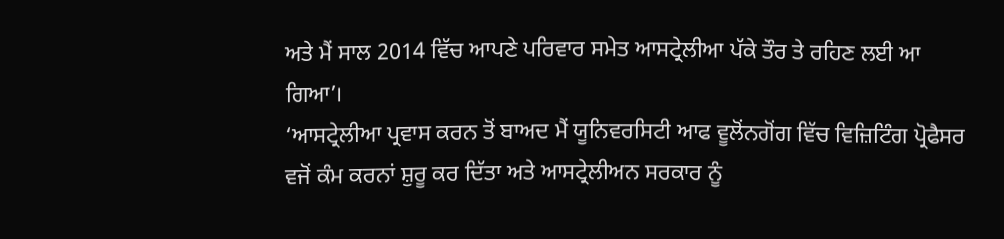ਅਤੇ ਮੈਂ ਸਾਲ 2014 ਵਿੱਚ ਆਪਣੇ ਪਰਿਵਾਰ ਸਮੇਤ ਆਸਟ੍ਰੇਲੀਆ ਪੱਕੇ ਤੌਰ ਤੇ ਰਹਿਣ ਲਈ ਆ ਗਿਆ’।
‘ਆਸਟ੍ਰੇਲੀਆ ਪ੍ਰਵਾਸ ਕਰਨ ਤੋਂ ਬਾਅਦ ਮੈਂ ਯੂਨਿਵਰਸਿਟੀ ਆਫ ਵੂਲੋਂਨਗੋਂਗ ਵਿੱਚ ਵਿਜ਼ਿਟਿੰਗ ਪ੍ਰੋਫੈਸਰ ਵਜੋਂ ਕੰਮ ਕਰਨਾਂ ਸ਼ੁਰੂ ਕਰ ਦਿੱਤਾ ਅਤੇ ਆਸਟ੍ਰੇਲੀਅਨ ਸਰਕਾਰ ਨੂੰ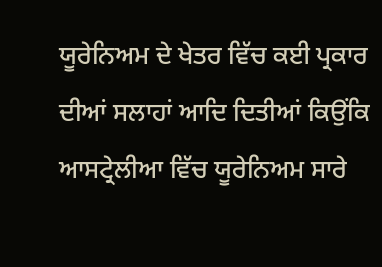ਯੂਰੇਨਿਅਮ ਦੇ ਖੇਤਰ ਵਿੱਚ ਕਈ ਪ੍ਰਕਾਰ ਦੀਆਂ ਸਲਾਹਾਂ ਆਦਿ ਦਿਤੀਆਂ ਕਿਉਂਕਿ ਆਸਟ੍ਰੇਲੀਆ ਵਿੱਚ ਯੂਰੇਨਿਅਮ ਸਾਰੇ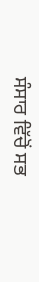ਸੰਸਾਰ ਵਿੱਚੋਂ ਸਭ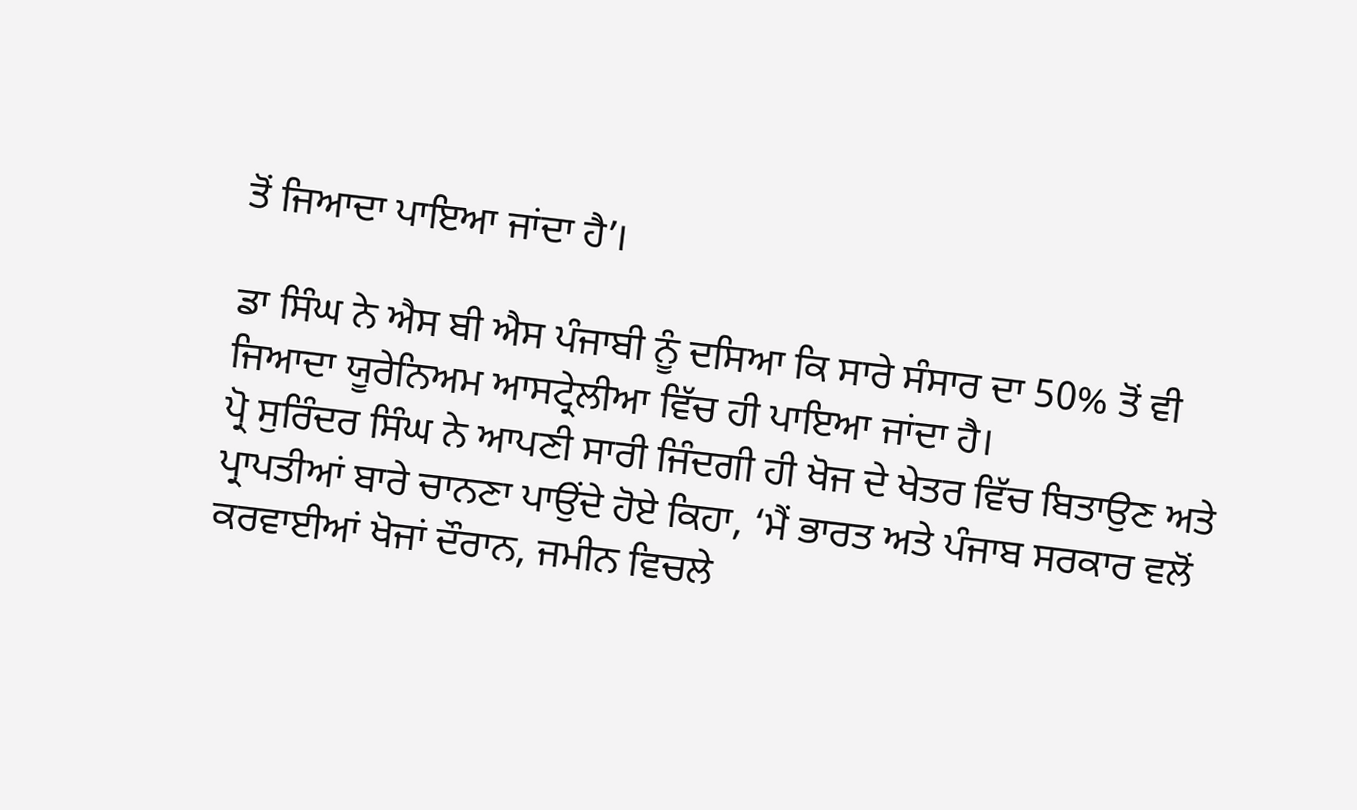ਤੋਂ ਜਿਆਦਾ ਪਾਇਆ ਜਾਂਦਾ ਹੈ’।

ਡਾ ਸਿੰਘ ਨੇ ਐਸ ਬੀ ਐਸ ਪੰਜਾਬੀ ਨੂੰ ਦਸਿਆ ਕਿ ਸਾਰੇ ਸੰਸਾਰ ਦਾ 50% ਤੋਂ ਵੀ ਜਿਆਦਾ ਯੂਰੇਨਿਅਮ ਆਸਟ੍ਰੇਲੀਆ ਵਿੱਚ ਹੀ ਪਾਇਆ ਜਾਂਦਾ ਹੈ।
ਪ੍ਰੋ ਸੁਰਿੰਦਰ ਸਿੰਘ ਨੇ ਆਪਣੀ ਸਾਰੀ ਜਿੰਦਗੀ ਹੀ ਖੋਜ ਦੇ ਖੇਤਰ ਵਿੱਚ ਬਿਤਾਉਣ ਅਤੇ ਪ੍ਰਾਪਤੀਆਂ ਬਾਰੇ ਚਾਨਣਾ ਪਾਉਂਦੇ ਹੋਏ ਕਿਹਾ, ‘ਮੈਂ ਭਾਰਤ ਅਤੇ ਪੰਜਾਬ ਸਰਕਾਰ ਵਲੋਂ ਕਰਵਾਈਆਂ ਖੋਜਾਂ ਦੌਰਾਨ, ਜਮੀਨ ਵਿਚਲੇ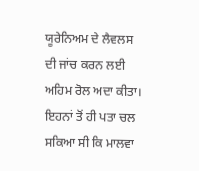ਯੂਰੇਨਿਅਮ ਦੇ ਲੈਵਲਸ ਦੀ ਜਾਂਚ ਕਰਨ ਲਈ ਅਹਿਮ ਰੋਲ ਅਦਾ ਕੀਤਾ। ਇਹਨਾਂ ਤੋਂ ਹੀ ਪਤਾ ਚਲ ਸਕਿਆ ਸੀ ਕਿ ਮਾਲਵਾ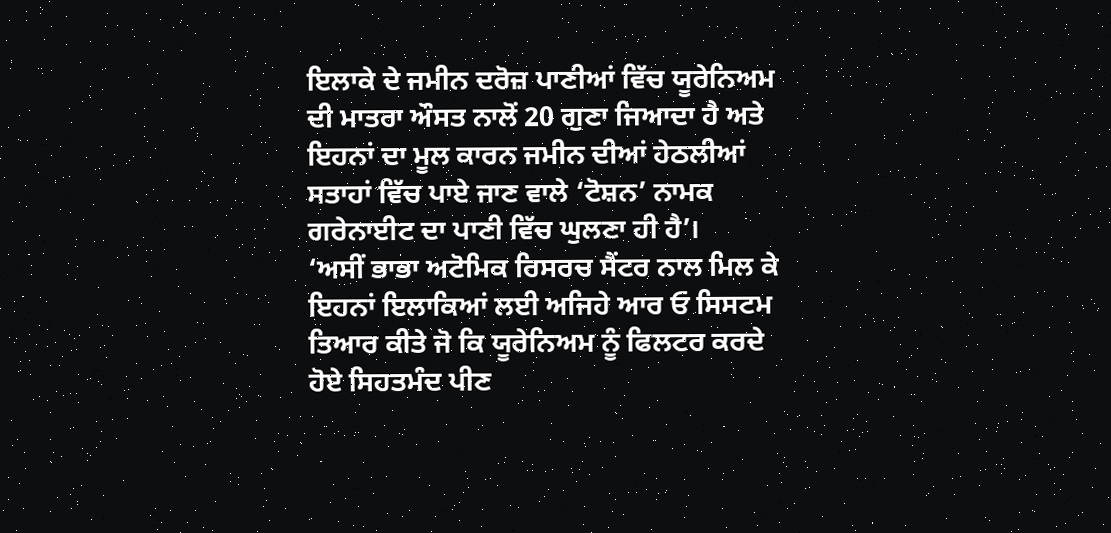ਇਲਾਕੇ ਦੇ ਜਮੀਨ ਦਰੋਜ਼ ਪਾਣੀਆਂ ਵਿੱਚ ਯੂਰੇਨਿਅਮ ਦੀ ਮਾਤਰਾ ਔਸਤ ਨਾਲੋਂ 20 ਗੁਣਾ ਜਿਆਦਾ ਹੈ ਅਤੇ ਇਹਨਾਂ ਦਾ ਮੂਲ ਕਾਰਨ ਜਮੀਨ ਦੀਆਂ ਹੇਠਲੀਆਂ ਸਤਾਹਾਂ ਵਿੱਚ ਪਾਏ ਜਾਣ ਵਾਲੇ ‘ਟੋਸ਼ਨ’ ਨਾਮਕ ਗਰੇਨਾਈਟ ਦਾ ਪਾਣੀ ਵਿੱਚ ਘੁਲਣਾ ਹੀ ਹੈ’।
‘ਅਸੀਂ ਭਾਭਾ ਅਟੋਮਿਕ ਰਿਸਰਚ ਸੈਂਟਰ ਨਾਲ ਮਿਲ ਕੇ ਇਹਨਾਂ ਇਲਾਕਿਆਂ ਲਈ ਅਜਿਹੇ ਆਰ ਓ ਸਿਸਟਮ ਤਿਆਰ ਕੀਤੇ ਜੋ ਕਿ ਯੂਰੇਨਿਅਮ ਨੂੰ ਫਿਲਟਰ ਕਰਦੇ ਹੋਏ ਸਿਹਤਮੰਦ ਪੀਣ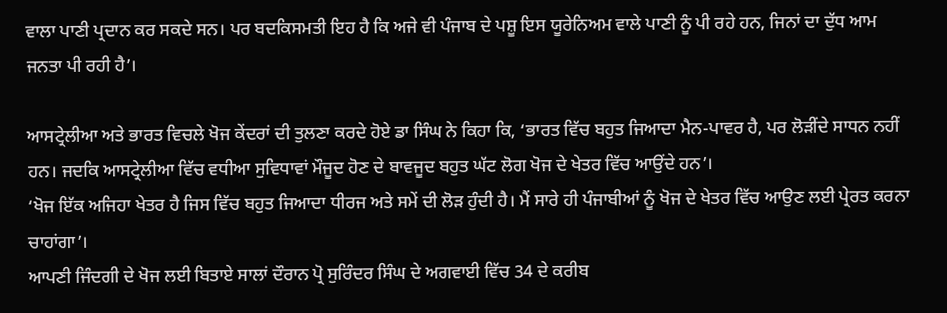ਵਾਲਾ ਪਾਣੀ ਪ੍ਰਦਾਨ ਕਰ ਸਕਦੇ ਸਨ। ਪਰ ਬਦਕਿਸਮਤੀ ਇਹ ਹੈ ਕਿ ਅਜੇ ਵੀ ਪੰਜਾਬ ਦੇ ਪਸ਼ੂ ਇਸ ਯੂਰੇਨਿਅਮ ਵਾਲੇ ਪਾਣੀ ਨੂੰ ਪੀ ਰਹੇ ਹਨ, ਜਿਨਾਂ ਦਾ ਦੁੱਧ ਆਮ ਜਨਤਾ ਪੀ ਰਹੀ ਹੈ’।

ਆਸਟ੍ਰੇਲੀਆ ਅਤੇ ਭਾਰਤ ਵਿਚਲੇ ਖੋਜ ਕੇਂਦਰਾਂ ਦੀ ਤੁਲਣਾ ਕਰਦੇ ਹੋਏ ਡਾ ਸਿੰਘ ਨੇ ਕਿਹਾ ਕਿ, ‘ਭਾਰਤ ਵਿੱਚ ਬਹੁਤ ਜਿਆਦਾ ਮੈਨ-ਪਾਵਰ ਹੈ, ਪਰ ਲੋੜੀਂਦੇ ਸਾਧਨ ਨਹੀਂ ਹਨ। ਜਦਕਿ ਆਸਟ੍ਰੇਲੀਆ ਵਿੱਚ ਵਧੀਆ ਸੁਵਿਧਾਵਾਂ ਮੌਜੂਦ ਹੋਣ ਦੇ ਬਾਵਜੂਦ ਬਹੁਤ ਘੱਟ ਲੋਗ ਖੋਜ ਦੇ ਖੇਤਰ ਵਿੱਚ ਆਉਂਦੇ ਹਨ’।
‘ਖੋਜ ਇੱਕ ਅਜਿਹਾ ਖੇਤਰ ਹੈ ਜਿਸ ਵਿੱਚ ਬਹੁਤ ਜਿਆਦਾ ਧੀਰਜ ਅਤੇ ਸਮੇਂ ਦੀ ਲੋੜ ਹੁੰਦੀ ਹੈ। ਮੈਂ ਸਾਰੇ ਹੀ ਪੰਜਾਬੀਆਂ ਨੂੰ ਖੋਜ ਦੇ ਖੇਤਰ ਵਿੱਚ ਆਉਣ ਲਈ ਪ੍ਰੇਰਤ ਕਰਨਾ ਚਾਹਾਂਗਾ’।
ਆਪਣੀ ਜਿੰਦਗੀ ਦੇ ਖੋਜ ਲਈ ਬਿਤਾਏ ਸਾਲਾਂ ਦੌਰਾਨ ਪ੍ਰੋ ਸੁਰਿੰਦਰ ਸਿੰਘ ਦੇ ਅਗਵਾਈ ਵਿੱਚ 34 ਦੇ ਕਰੀਬ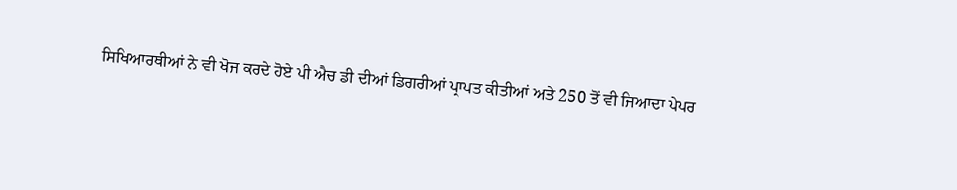ਸਿਖਿਆਰਥੀਆਂ ਨੇ ਵੀ ਖੋਜ ਕਰਦੇ ਹੋਏ ਪੀ ਐਚ ਡੀ ਦੀਆਂ ਡਿਗਰੀਆਂ ਪ੍ਰਾਪਤ ਕੀਤੀਆਂ ਅਤੇ 250 ਤੋਂ ਵੀ ਜਿਆਦਾ ਪੇਪਰ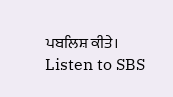ਪਬਲਿਸ਼ ਕੀਤੇ।
Listen to SBS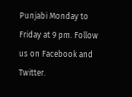Punjabi Monday to Friday at 9 pm. Follow us on Facebook and Twitter.